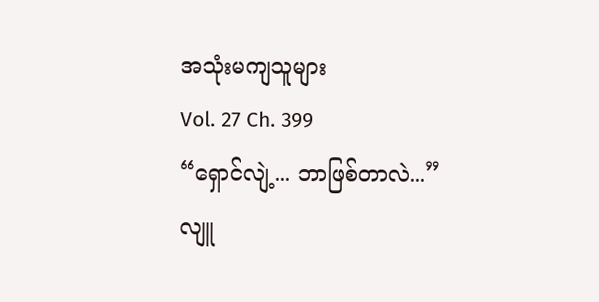အသုံးမကျသူများ
Vol. 27 Ch. 399
“ရှောင်လျဲ့... ဘာဖြစ်တာလဲ...”
လျူ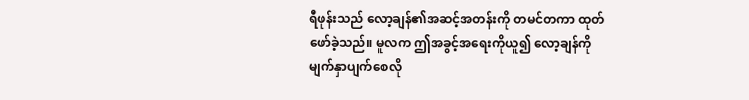ရီဖုန်းသည် လော့ချန်၏အဆင့်အတန်းကို တမင်တကာ ထုတ်ဖော်ခဲ့သည်။ မူလက ဤအခွင့်အရေးကိုယူ၍ လော့ချန်ကို မျက်နှာပျက်စေလို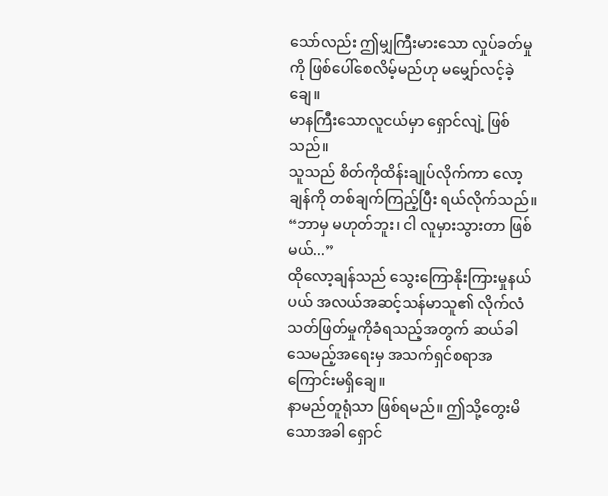သော်လည်း ဤမျှကြီးမားသော လှုပ်ခတ်မှုကို ဖြစ်ပေါ်စေလိမ့်မည်ဟု မမျှော်လင့်ခဲ့ချေ။
မာနကြီးသောလူငယ်မှာ ရှောင်လျဲ့ ဖြစ်သည်။
သူသည် စိတ်ကိုထိန်းချုပ်လိုက်ကာ လော့ချန်ကို တစ်ချက်ကြည့်ပြီး ရယ်လိုက်သည်။
“ဘာမှ မဟုတ်ဘူး၊ ငါ လူမှားသွားတာ ဖြစ်မယ်...”
ထိုလော့ချန်သည် သွေးကြောနိုးကြားမှုနယ်ပယ် အလယ်အဆင့်သန်မာသူ၏ လိုက်လံသတ်ဖြတ်မှုကိုခံရသည့်အတွက် ဆယ်ခါသေမည့်အရေးမှ အသက်ရှင်စရာအကြောင်းမရှိချေ။
နာမည်တူရုံသာ ဖြစ်ရမည်။ ဤသို့တွေးမိသောအခါ ရှောင်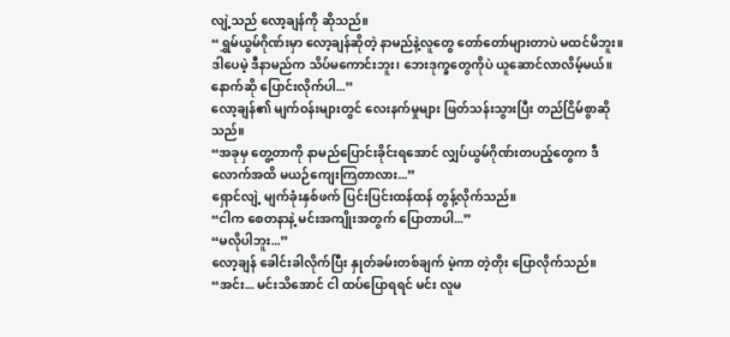လျဲ့သည် လော့ချန်ကို ဆိုသည်။
“ရွှမ်ယွမ်ဂိုဏ်းမှာ လော့ချန်ဆိုတဲ့ နာမည်နဲ့လူတွေ တော်တော်များတာပဲ မထင်မိဘူး။ ဒါပေမဲ့ ဒီနာမည်က သိပ်မကောင်းဘူး၊ ဘေးဒုက္ခတွေကိုပဲ ယူဆောင်လာလိမ့်မယ်။ နောက်ဆို ပြောင်းလိုက်ပါ...”
လော့ချန်၏ မျက်ဝန်းများတွင် လေးနက်မှုများ ဖြတ်သန်းသွားပြီး တည်ငြိမ်စွာဆိုသည်။
“အခုမှ တွေ့တာကို နာမည်ပြောင်းခိုင်းရအောင် လျှပ်ယွမ်ဂိုဏ်းတပည့်တွေက ဒီလောက်အထိ မယဉ်ကျေးကြတာလား...”
ရှောင်လျဲ့ မျက်ခုံးနှစ်ဖက် ပြင်းပြင်းထန်ထန် တွန့်လိုက်သည်။
“ငါက စေတနာနဲ့ မင်းအကျိုးအတွက် ပြောတာပါ...”
“မလိုပါဘူး...”
လော့ချန် ခေါင်းခါလိုက်ပြီး နှုတ်ခမ်းတစ်ချက် မဲ့ကာ တဲ့တိုး ပြောလိုက်သည်။
“အင်း... မင်းသိအောင် ငါ ထပ်ပြောရရင် မင်း လူမ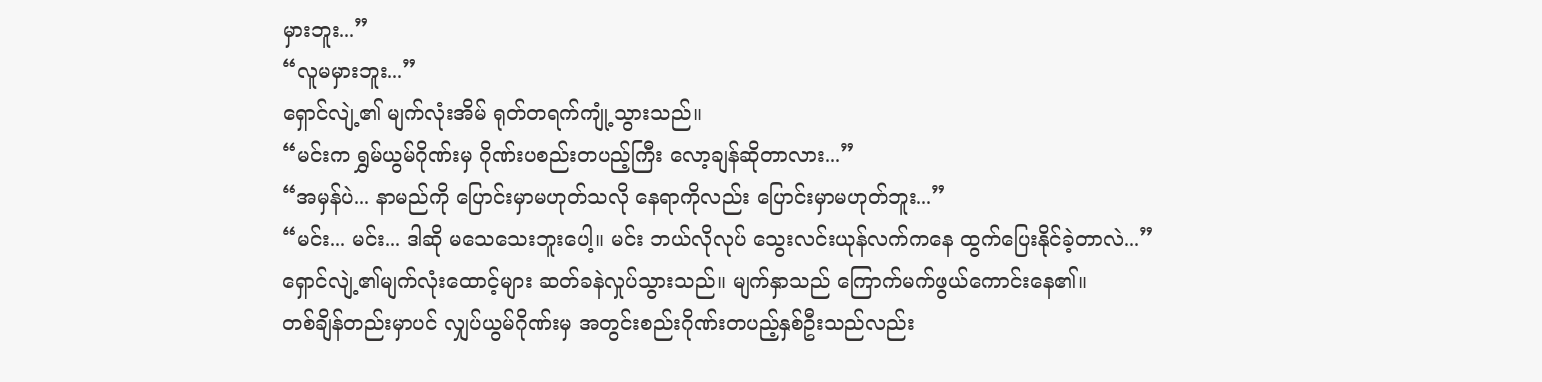မှားဘူး...”
“လူမမှားဘူး...”
ရှောင်လျဲ့၏ မျက်လုံးအိမ် ရုတ်တရက်ကျုံ့သွားသည်။
“မင်းက ရွှမ်ယွမ်ဂိုဏ်းမှ ဂိုဏ်းပစည်းတပည့်ကြီး လော့ချန်ဆိုတာလား...”
“အမှန်ပဲ... နာမည်ကို ပြောင်းမှာမဟုတ်သလို နေရာကိုလည်း ပြောင်းမှာမဟုတ်ဘူး...”
“မင်း... မင်း... ဒါဆို မသေသေးဘူးပေါ့။ မင်း ဘယ်လိုလုပ် သွေးလင်းယုန်လက်ကနေ ထွက်ပြေးနိုင်ခဲ့တာလဲ...”
ရှောင်လျဲ့၏မျက်လုံးထောင့်များ ဆတ်ခနဲလှုပ်သွားသည်။ မျက်နှာသည် ကြောက်မက်ဖွယ်ကောင်းနေ၏။
တစ်ချိန်တည်းမှာပင် လျှပ်ယွမ်ဂိုဏ်းမှ အတွင်းစည်းဂိုဏ်းတပည့်နှစ်ဦးသည်လည်း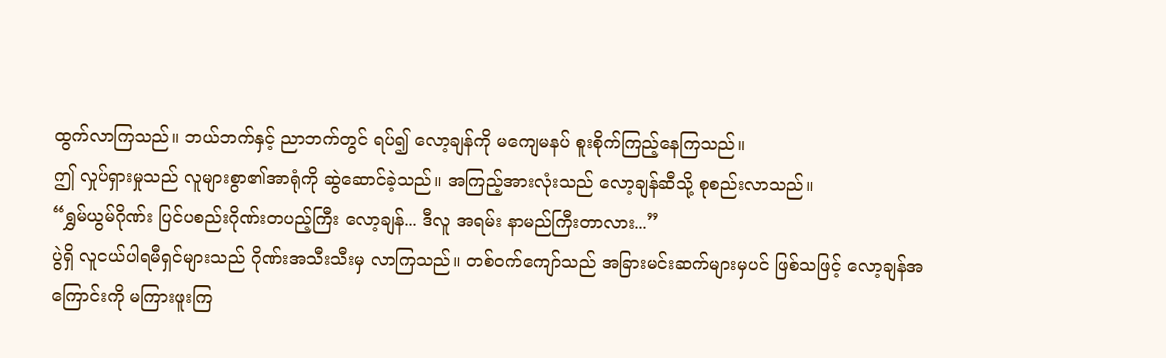ထွက်လာကြသည်။ ဘယ်ဘက်နှင့် ညာဘက်တွင် ရပ်၍ လော့ချန်ကို မကျေမနပ် စူးစိုက်ကြည့်နေကြသည်။
ဤ လှုပ်ရှားမှုသည် လူများစွာ၏အာရုံကို ဆွဲဆောင်ခဲ့သည်။ အကြည့်အားလုံးသည် လော့ချန်ဆီသို့ စုစည်းလာသည်။
“ရွှမ်ယွမ်ဂိုဏ်း ပြင်ပစည်းဂိုဏ်းတပည့်ကြီး လော့ချန်... ဒီလူ အရမ်း နာမည်ကြီးတာလား...”
ပွဲရှိ လူငယ်ပါရမီရှင်များသည် ဂိုဏ်းအသီးသီးမှ လာကြသည်။ တစ်ဝက်ကျော်သည် အခြားမင်းဆက်များမှပင် ဖြစ်သဖြင့် လော့ချန်အကြောင်းကို မကြားဖူးကြ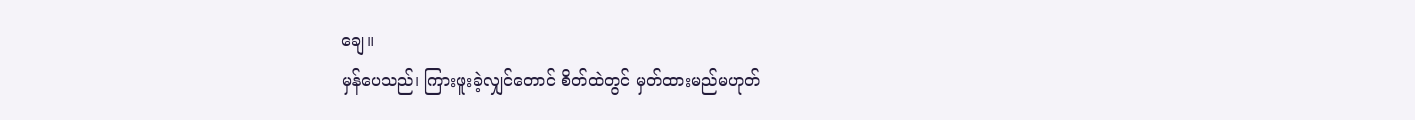ချေ။
မှန်ပေသည်၊ ကြားဖူးခဲ့လျှင်တောင် စိတ်ထဲတွင် မှတ်ထားမည်မဟုတ်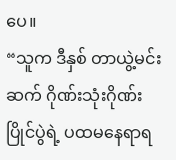ပေ။
“သူက ဒီနှစ် တာယွဲ့မင်းဆက် ဂိုဏ်းသုံးဂိုဏ်းပြိုင်ပွဲရဲ့ ပထမနေရာရ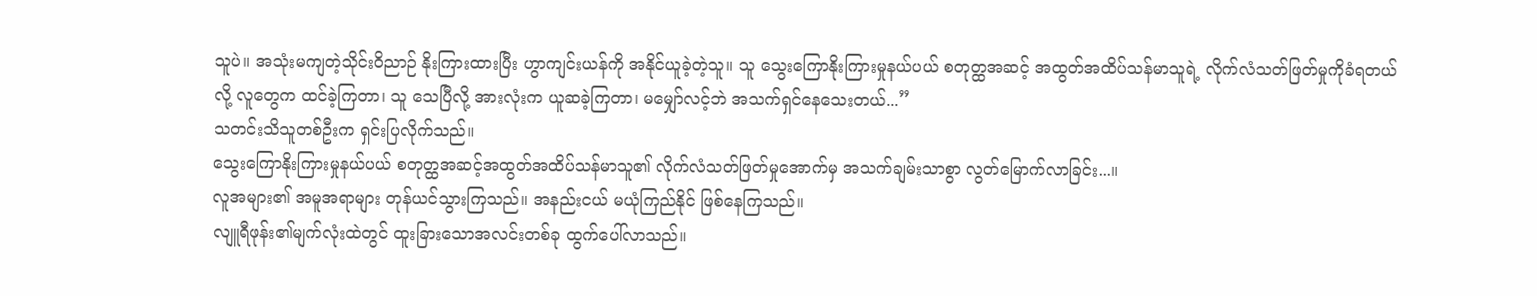သူပဲ။ အသုံးမကျတဲ့သိုင်းဝိညာဉ် နိုးကြားထားပြီး ဟွာကျင်းယန်ကို အနိုင်ယူခဲ့တဲ့သူ။ သူ သွေးကြောနိုးကြားမှုနယ်ပယ် စတုတ္ထအဆင့် အထွတ်အထိပ်သန်မာသူရဲ့ လိုက်လံသတ်ဖြတ်မှုကိုခံရတယ်လို့ လူတွေက ထင်ခဲ့ကြတာ၊ သူ သေပြီလို့ အားလုံးက ယူဆခဲ့ကြတာ၊ မမျှော်လင့်ဘဲ အသက်ရှင်နေသေးတယ်...”
သတင်းသိသူတစ်ဦးက ရှင်းပြလိုက်သည်။
သွေးကြောနိုးကြားမှုနယ်ပယ် စတုတ္ထအဆင့်အထွတ်အထိပ်သန်မာသူ၏ လိုက်လံသတ်ဖြတ်မှုအောက်မှ အသက်ချမ်းသာစွာ လွတ်မြောက်လာခြင်း...။
လူအများ၏ အမူအရာများ တုန်ယင်သွားကြသည်။ အနည်းငယ် မယုံကြည်နိုင် ဖြစ်နေကြသည်။
လျူရီဖုန်း၏မျက်လုံးထဲတွင် ထူးခြားသောအလင်းတစ်ခု ထွက်ပေါ်လာသည်။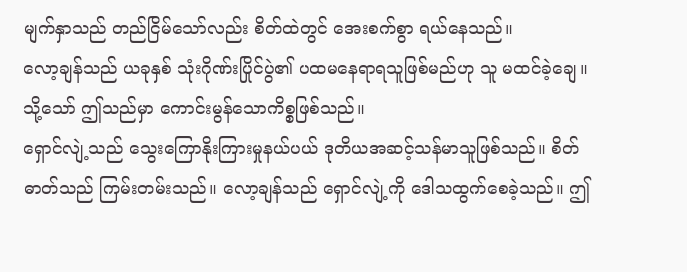မျက်နှာသည် တည်ငြိမ်သော်လည်း စိတ်ထဲတွင် အေးစက်စွာ ရယ်နေသည်။
လော့ချန်သည် ယခုနှစ် သုံးဂိုဏ်းပြိုင်ပွဲ၏ ပထမနေရာရသူဖြစ်မည်ဟု သူ မထင်ခဲ့ချေ။
သို့သော် ဤသည်မှာ ကောင်းမွန်သောကိစ္စဖြစ်သည်။
ရှောင်လျဲ့သည် သွေးကြောနိုးကြားမှုနယ်ပယ် ဒုတိယအဆင့်သန်မာသူဖြစ်သည်။ စိတ်ဓာတ်သည် ကြမ်းတမ်းသည်။ လော့ချန်သည် ရှောင်လျဲ့ကို ဒေါသထွက်စေခဲ့သည်။ ဤ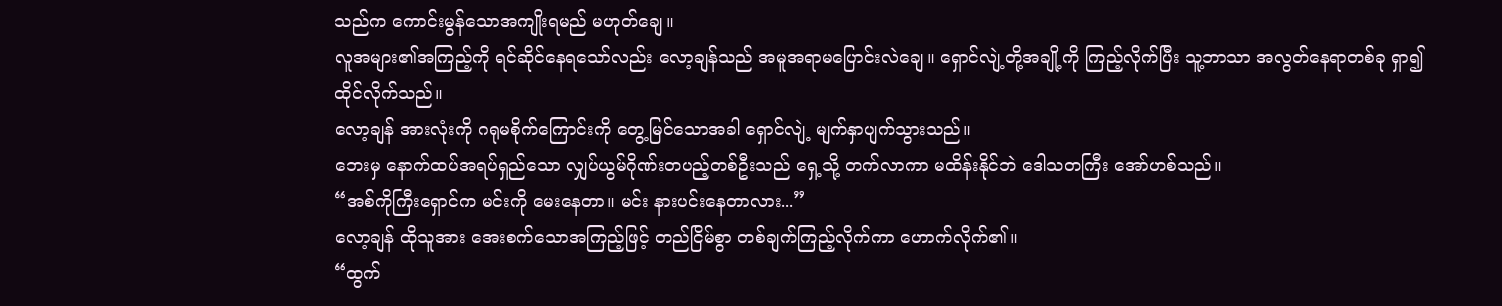သည်က ကောင်းမွန်သောအကျိုးရမည် မဟုတ်ချေ။
လူအများ၏အကြည့်ကို ရင်ဆိုင်နေရသော်လည်း လော့ချန်သည် အမူအရာမပြောင်းလဲချေ။ ရှောင်လျဲ့တို့အချို့ကို ကြည့်လိုက်ပြီး သူ့ဘာသာ အလွတ်နေရာတစ်ခု ရှာ၍ ထိုင်လိုက်သည်။
လော့ချန် အားလုံးကို ဂရုမစိုက်ကြောင်းကို တွေ့မြင်သောအခါ ရှောင်လျဲ့ မျက်နှာပျက်သွားသည်။
ဘေးမှ နောက်ထပ်အရပ်ရှည်သော လျှပ်ယွမ်ဂိုဏ်းတပည့်တစ်ဦးသည် ရှေ့သို့ တက်လာကာ မထိန်းနိုင်ဘဲ ဒေါသတကြီး အော်ဟစ်သည်။
“အစ်ကိုကြီးရှောင်က မင်းကို မေးနေတာ။ မင်း နားပင်းနေတာလား...”
လော့ချန် ထိုသူအား အေးစက်သောအကြည့်ဖြင့် တည်ငြိမ်စွာ တစ်ချက်ကြည့်လိုက်ကာ ဟောက်လိုက်၏။
“ထွက်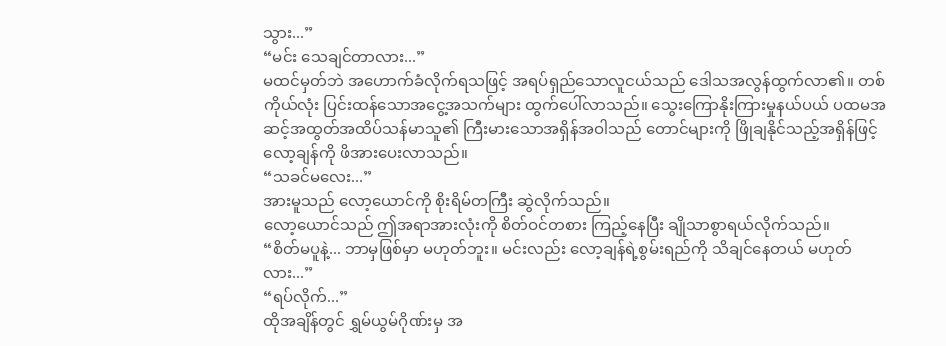သွား...”
“မင်း သေချင်တာလား...”
မထင်မှတ်ဘဲ အဟောက်ခံလိုက်ရသဖြင့် အရပ်ရှည်သောလူငယ်သည် ဒေါသအလွန်ထွက်လာ၏။ တစ်ကိုယ်လုံး ပြင်းထန်သောအငွေ့အသက်များ ထွက်ပေါ်လာသည်။ သွေးကြောနိုးကြားမှုနယ်ပယ် ပထမအဆင့်အထွတ်အထိပ်သန်မာသူ၏ ကြီးမားသောအရှိန်အဝါသည် တောင်များကို ဖြိုချနိုင်သည့်အရှိန်ဖြင့် လော့ချန်ကို ဖိအားပေးလာသည်။
“သခင်မလေး...”
အားမူသည် လော့ယောင်ကို စိုးရိမ်တကြီး ဆွဲလိုက်သည်။
လော့ယောင်သည် ဤအရာအားလုံးကို စိတ်ဝင်တစား ကြည့်နေပြီး ချိုသာစွာရယ်လိုက်သည်။
“စိတ်မပူနဲ့... ဘာမှဖြစ်မှာ မဟုတ်ဘူး။ မင်းလည်း လော့ချန်ရဲ့စွမ်းရည်ကို သိချင်နေတယ် မဟုတ်လား...”
“ရပ်လိုက်...”
ထိုအချိန်တွင် ရွှမ်ယွမ်ဂိုဏ်းမှ အ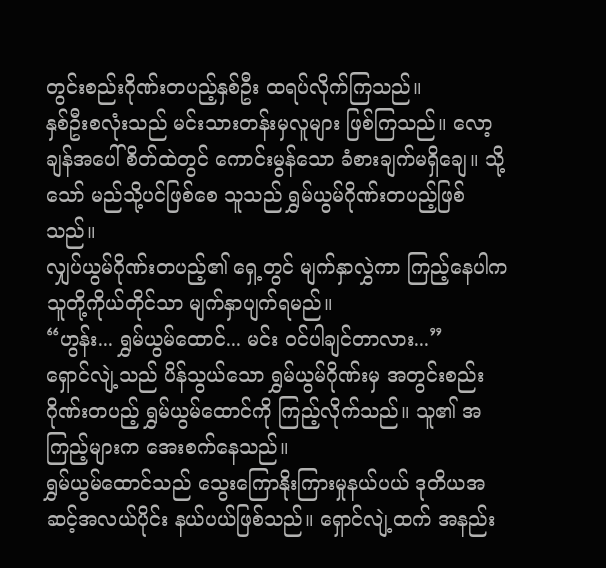တွင်းစည်းဂိုဏ်းတပည့်နှစ်ဦး ထရပ်လိုက်ကြသည်။
နှစ်ဦးစလုံးသည် မင်းသားတန်းမှလူများ ဖြစ်ကြသည်။ လော့ချန်အပေါ် စိတ်ထဲတွင် ကောင်းမွန်သော ခံစားချက်မရှိချေ။ သို့သော် မည်သို့ပင်ဖြစ်စေ သူသည် ရွှမ်ယွမ်ဂိုဏ်းတပည့်ဖြစ်သည်။
လျှပ်ယွမ်ဂိုဏ်းတပည့်၏ ရှေ့တွင် မျက်နှာလွှဲကာ ကြည့်နေပါက သူတို့ကိုယ်တိုင်သာ မျက်နှာပျက်ရမည်။
“ဟွန်း... ရွှမ်ယွမ်ထောင်... မင်း ဝင်ပါချင်တာလား...”
ရှောင်လျဲ့သည် ပိန်သွယ်သော ရွှမ်ယွမ်ဂိုဏ်းမှ အတွင်းစည်းဂိုဏ်းတပည့် ရွှမ်ယွမ်ထောင်ကို ကြည့်လိုက်သည်။ သူ၏ အကြည့်များက အေးစက်နေသည်။
ရွှမ်ယွမ်ထောင်သည် သွေးကြောနိုးကြားမှုနယ်ပယ် ဒုတိယအဆင့်အလယ်ပိုင်း နယ်ပယ်ဖြစ်သည်။ ရှောင်လျဲ့ထက် အနည်း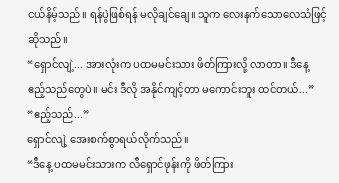ငယ်နိမ့်သည်။ ရန်ပွဲဖြစ်ရန် မလိုချင်ချေ။ သူက လေးနက်သောလေသံဖြင့် ဆိုသည်။
“ရှောင်လျဲ့... အားလုံးက ပထမမင်းသား ဖိတ်ကြားလို့ လာတာ။ ဒီနေ့ ဧည့်သည်တွေပဲ။ မင်း ဒီလို အနိုင်ကျင့်တာ မကောင်းဘူး ထင်တယ်...”
“ဧည့်သည်...”
ရှောင်လျဲ့ အေးစက်စွာရယ်လိုက်သည်။
“ဒီနေ့ ပထမမင်းသားက လီရှောင်ဖုန်းကို ဖိတ်ကြား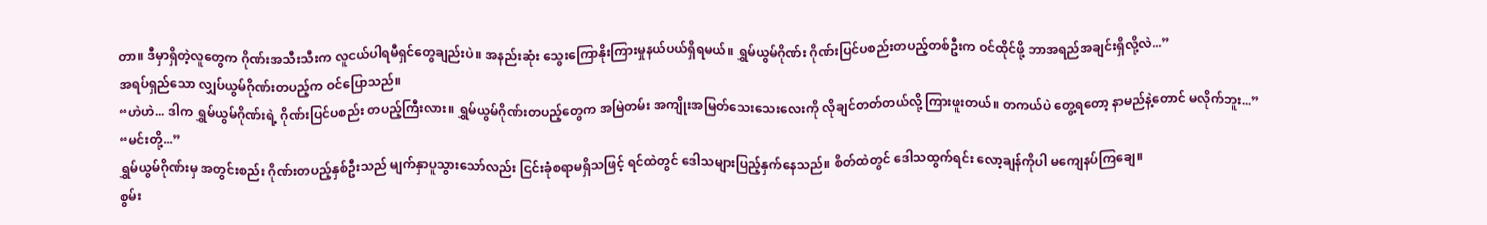တာ။ ဒီမှာရှိတဲ့လူတွေက ဂိုဏ်းအသီးသီးက လူငယ်ပါရမီရှင်တွေချည်းပဲ။ အနည်းဆုံး သွေးကြောနိုးကြားမှုနယ်ပယ်ရှိရမယ်။ ရွှမ်ယွမ်ဂိုဏ်း ဂိုဏ်းပြင်ပစည်းတပည့်တစ်ဦးက ဝင်ထိုင်ဖို့ ဘာအရည်အချင်းရှိလို့လဲ...”
အရပ်ရှည်သော လျှပ်ယွမ်ဂိုဏ်းတပည့်က ဝင်ပြောသည်။
“ဟဲဟဲ... ဒါက ရွှမ်ယွမ်ဂိုဏ်းရဲ့ ဂိုဏ်းပြင်ပစည်း တပည့်ကြီးလား။ ရွှမ်ယွမ်ဂိုဏ်းတပည့်တွေက အမြဲတမ်း အကျိုးအမြတ်သေးသေးလေးကို လိုချင်တတ်တယ်လို့ ကြားဖူးတယ်။ တကယ်ပဲ တွေ့ရတော့ နာမည်နဲ့တောင် မလိုက်ဘူး...”
“မင်းတို့...”
ရွှမ်ယွမ်ဂိုဏ်းမှ အတွင်းစည်း ဂိုဏ်းတပည့်နှစ်ဦးသည် မျက်နှာပူသွားသော်လည်း ငြင်းခုံစရာမရှိသဖြင့် ရင်ထဲတွင် ဒေါသများပြည့်နှက်နေသည်။ စိတ်ထဲတွင် ဒေါသထွက်ရင်း လော့ချန်ကိုပါ မကျေနပ်ကြချေ။
စွမ်း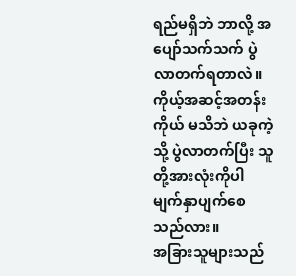ရည်မရှိဘဲ ဘာလို့ အပျော်သက်သက် ပွဲလာတက်ရတာလဲ။ကိုယ့်အဆင့်အတန်းကိုယ် မသိဘဲ ယခုကဲ့သို့ ပွဲလာတက်ပြီး သူတို့အားလုံးကိုပါ မျက်နှာပျက်စေသည်လား။
အခြားသူများသည်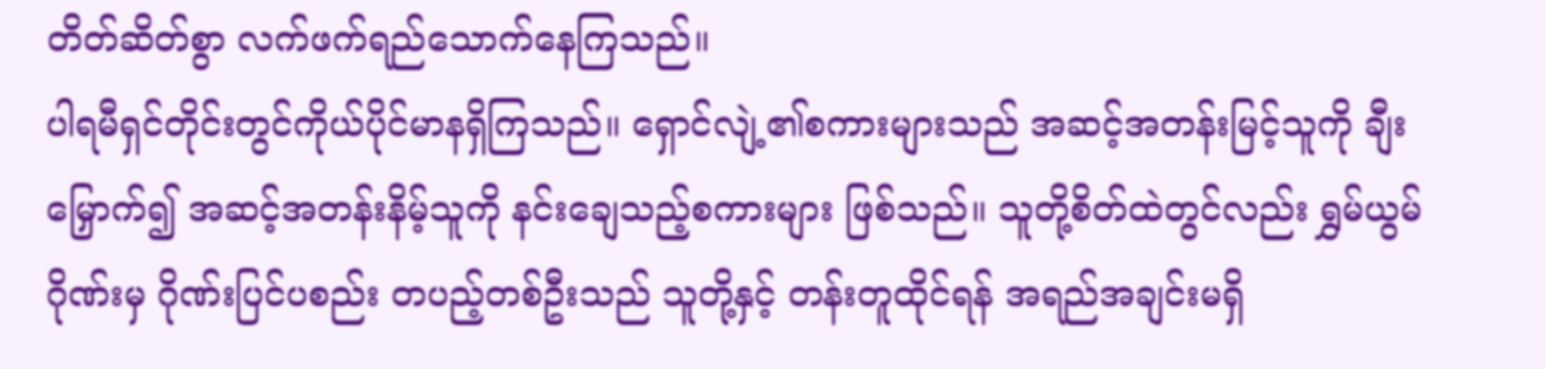တိတ်ဆိတ်စွာ လက်ဖက်ရည်သောက်နေကြသည်။
ပါရမီရှင်တိုင်းတွင်ကိုယ်ပိုင်မာနရှိကြသည်။ ရှောင်လျဲ့၏စကားများသည် အဆင့်အတန်းမြင့်သူကို ချီးမြှောက်၍ အဆင့်အတန်းနိမ့်သူကို နင်းချေသည့်စကားများ ဖြစ်သည်။ သူတို့စိတ်ထဲတွင်လည်း ရွှမ်ယွမ်ဂိုဏ်းမှ ဂိုဏ်းပြင်ပစည်း တပည့်တစ်ဦးသည် သူတို့နှင့် တန်းတူထိုင်ရန် အရည်အချင်းမရှိ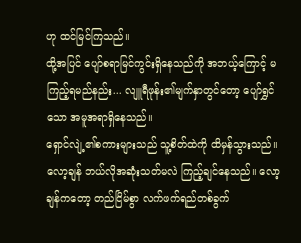ဟု ထင်မြင်ကြသည်။
ထို့အပြင် ပျော်စရာမြင်ကွင်းရှိနေသည်ကို အဘယ့်ကြောင့် မကြည့်ရမည်နည်း... လျူရီဖုန်း၏မျက်နှာတွင်တော့ ပျော်ရွှင်သော အမူအရာရှိနေသည်။
ရှောင်လျဲ့၏စကားများသည် သူ့စိတ်ထဲကို ထိမှန်သွားသည်။ လော့ချန် ဘယ်လိုအဆုံးသတ်မလဲ ကြည့်ချင်နေသည်။ လော့ချန်ကတော့ တည်ငြိမ်စွာ လက်ဖက်ရည်တစ်ခွက်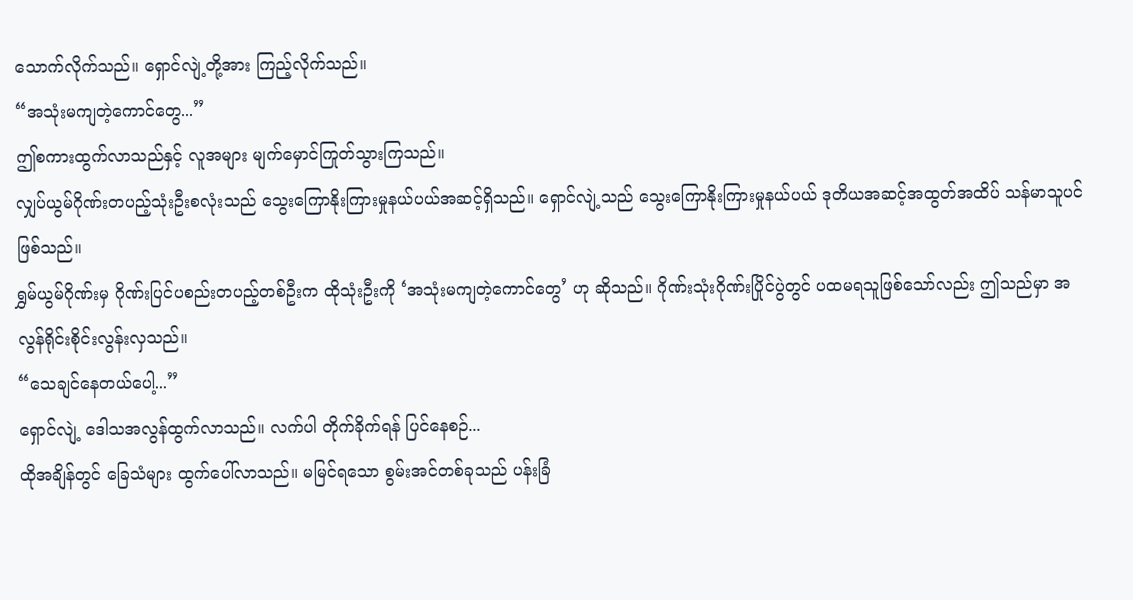သောက်လိုက်သည်။ ရှောင်လျဲ့တို့အား ကြည့်လိုက်သည်။
“အသုံးမကျတဲ့ကောင်တွေ...”
ဤစကားထွက်လာသည်နှင့် လူအများ မျက်မှောင်ကြုတ်သွားကြသည်။
လျှပ်ယွမ်ဂိုဏ်းတပည့်သုံးဦးစလုံးသည် သွေးကြောနိုးကြားမှုနယ်ပယ်အဆင့်ရှိသည်။ ရှောင်လျဲ့သည် သွေးကြောနိုးကြားမှုနယ်ပယ် ဒုတိယအဆင့်အထွတ်အထိပ် သန်မာသူပင် ဖြစ်သည်။
ရွှမ်ယွမ်ဂိုဏ်းမှ ဂိုဏ်းပြင်ပစည်းတပည့်တစ်ဦးက ထိုသုံးဦးကို ‘အသုံးမကျတဲ့ကောင်တွေ’ ဟု ဆိုသည်။ ဂိုဏ်းသုံးဂိုဏ်းပြိုင်ပွဲတွင် ပထမရသူဖြစ်သော်လည်း ဤသည်မှာ အလွန်ရိုင်းစိုင်းလွန်းလှသည်။
“သေချင်နေတယ်ပေါ့...”
ရှောင်လျဲ့ ဒေါသအလွန်ထွက်လာသည်။ လက်ပါ တိုက်ခိုက်ရန် ပြင်နေစဉ်...
ထိုအချိန်တွင် ခြေသံများ ထွက်ပေါ်လာသည်။ မမြင်ရသော စွမ်းအင်တစ်ခုသည် ပန်းခြံ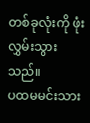တစ်ခုလုံးကို ဖုံးလွှမ်းသွားသည်။
ပထမမင်းသား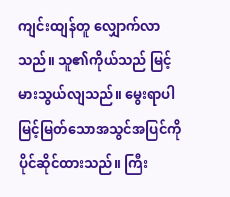ကျင်းထျန်တူ လျှောက်လာသည်။ သူ၏ကိုယ်သည် မြင့်မားသွယ်လျသည်။ မွေးရာပါ မြင့်မြတ်သောအသွင်အပြင်ကို ပိုင်ဆိုင်ထားသည်။ ကြီး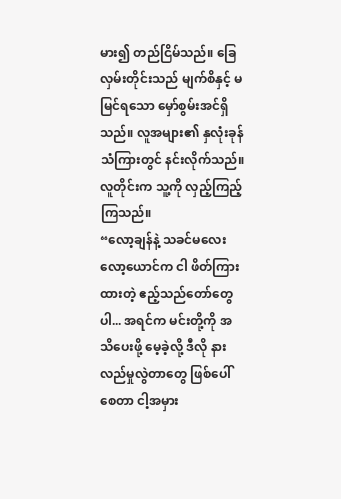မား၍ တည်ငြိမ်သည်။ ခြေလှမ်းတိုင်းသည် မျက်စိနှင့် မမြင်ရသော မှော်စွမ်းအင်ရှိသည်။ လူအများ၏ နှလုံးခုန်သံကြားတွင် နင်းလိုက်သည်။ လူတိုင်းက သူ့ကို လှည့်ကြည့်ကြသည်။
“လော့ချန်နဲ့ သခင်မလေးလော့ယောင်က ငါ ဖိတ်ကြားထားတဲ့ ဧည့်သည်တော်တွေပါ... အရင်က မင်းတို့ကို အသိပေးဖို့ မေ့ခဲ့လို့ ဒီလို နားလည်မှုလွဲတာတွေ ဖြစ်ပေါ်စေတာ ငါ့အမှား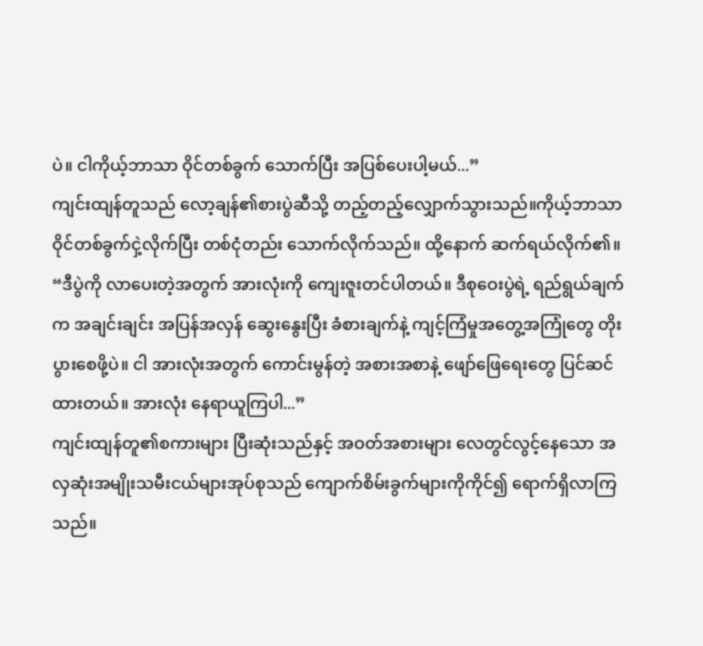ပဲ။ ငါကိုယ့်ဘာသာ ဝိုင်တစ်ခွက် သောက်ပြီး အပြစ်ပေးပါ့မယ်...”
ကျင်းထျန်တူသည် လော့ချန်၏စားပွဲဆီသို့ တည့်တည့်လျှောက်သွားသည်။ကိုယ့်ဘာသာ ဝိုင်တစ်ခွက်ငှဲ့လိုက်ပြီး တစ်ငုံတည်း သောက်လိုက်သည်။ ထို့နောက် ဆက်ရယ်လိုက်၏။
“ဒီပွဲကို လာပေးတဲ့အတွက် အားလုံးကို ကျေးဇူးတင်ပါတယ်။ ဒီစုဝေးပွဲရဲ့ ရည်ရွယ်ချက်က အချင်းချင်း အပြန်အလှန် ဆွေးနွေးပြီး ခံစားချက်နဲ့ ကျင့်ကြံမှုအတွေ့အကြုံတွေ တိုးပွားစေဖို့ပဲ။ ငါ အားလုံးအတွက် ကောင်းမွန်တဲ့ အစားအစာနဲ့ ဖျော်ဖြေရေးတွေ ပြင်ဆင်ထားတယ်။ အားလုံး နေရာယူကြပါ...”
ကျင်းထျန်တူ၏စကားများ ပြီးဆုံးသည်နှင့် အဝတ်အစားများ လေတွင်လွင့်နေသော အလှဆုံးအမျိုးသမီးငယ်များအုပ်စုသည် ကျောက်စိမ်းခွက်များကိုကိုင်၍ ရောက်ရှိလာကြသည်။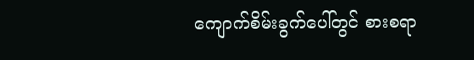ကျောက်စိမ်းခွက်ပေါ်တွင် စားစရာ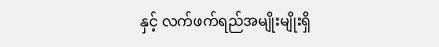နှင့် လက်ဖက်ရည်အမျိုးမျိုးရှိ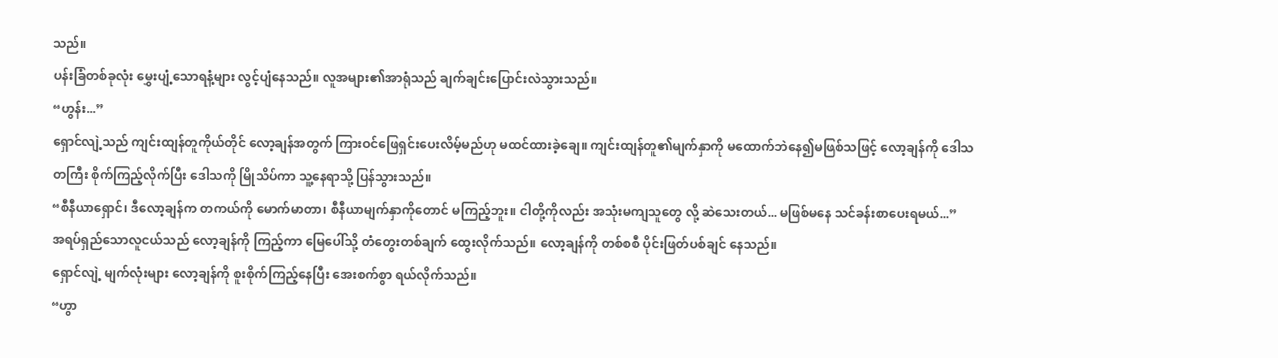သည်။
ပန်းခြံတစ်ခုလုံး မွှေးပျံ့သောရနံ့များ လွင့်ပျံနေသည်။ လူအများ၏အာရုံသည် ချက်ချင်းပြောင်းလဲသွားသည်။
“ဟွန်း...”
ရှောင်လျဲ့သည် ကျင်းထျန်တူကိုယ်တိုင် လော့ချန်အတွက် ကြားဝင်ဖြေရှင်းပေးလိမ့်မည်ဟု မထင်ထားခဲ့ချေ။ ကျင်းထျန်တူ၏မျက်နှာကို မထောက်ဘဲနေ၍မဖြစ်သဖြင့် လော့ချန်ကို ဒေါသတကြီး စိုက်ကြည့်လိုက်ပြီး ဒေါသကို မြိုသိပ်ကာ သူ့နေရာသို့ ပြန်သွားသည်။
“စီနီယာရှောင်၊ ဒီလော့ချန်က တကယ်ကို မောက်မာတာ၊ စီနီယာမျက်နှာကိုတောင် မကြည့်ဘူး။ ငါတို့ကိုလည်း အသုံးမကျသူတွေ လို့ ဆဲသေးတယ်... မဖြစ်မနေ သင်ခန်းစာပေးရမယ်...”
အရပ်ရှည်သောလူငယ်သည် လော့ချန်ကို ကြည့်ကာ မြေပေါ်သို့ တံတွေးတစ်ချက် ထွေးလိုက်သည်။ လော့ချန်ကို တစ်စစီ ပိုင်းဖြတ်ပစ်ချင် နေသည်။
ရှောင်လျဲ့ မျက်လုံးများ လော့ချန်ကို စူးစိုက်ကြည့်နေပြီး အေးစက်စွာ ရယ်လိုက်သည်။
“ဟွာ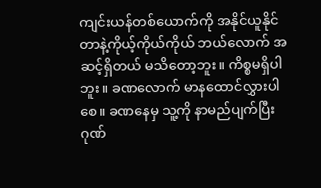ကျင်းယန်တစ်ယောက်ကို အနိုင်ယူနိုင်တာနဲ့ကိုယ့်ကိုယ်ကိုယ် ဘယ်လောက် အဆင့်ရှိတယ် မသိတော့ဘူး။ ကိစ္စမရှိပါဘူး။ ခဏလောက် မာနထောင်လွှားပါစေ။ ခဏနေမှ သူ့ကို နာမည်ပျက်ပြီး ဂုဏ်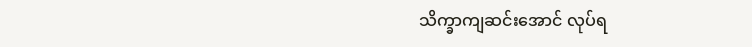သိက္ခာကျဆင်းအောင် လုပ်ရ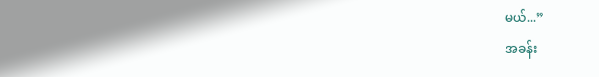မယ်...”
အခန်း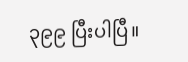၃၉၉ ပြီးပါပြီ။